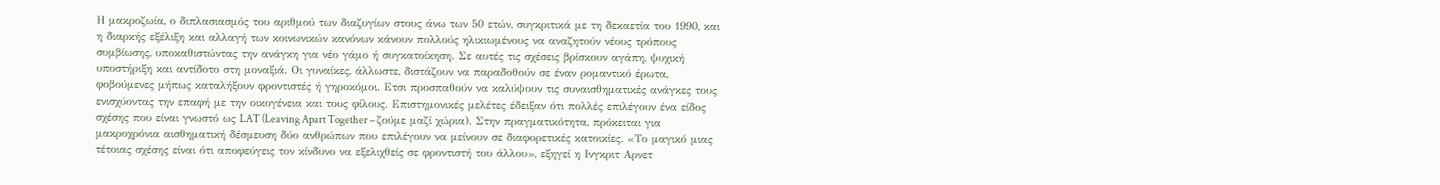Η μακροζωία, ο διπλασιασμός του αριθμού των διαζυγίων στους άνω των 50 ετών, συγκριτικά με τη δεκαετία του 1990, και η διαρκής εξέλιξη και αλλαγή των κοινωνικών κανόνων κάνουν πολλούς ηλικιωμένους να αναζητούν νέους τρόπους συμβίωσης, υποκαθιστώντας την ανάγκη για νέο γάμο ή συγκατοίκηση. Σε αυτές τις σχέσεις βρίσκουν αγάπη, ψυχική υποστήριξη και αντίδοτο στη μοναξιά. Οι γυναίκες, άλλωστε, διστάζουν να παραδοθούν σε έναν ρομαντικό έρωτα, φοβούμενες μήπως καταλήξουν φροντιστές ή γηροκόμοι. Ετσι προσπαθούν να καλύψουν τις συναισθηματικές ανάγκες τους ενισχύοντας την επαφή με την οικογένεια και τους φίλους. Επιστημονικές μελέτες έδειξαν ότι πολλές επιλέγουν ένα είδος σχέσης που είναι γνωστό ως LAT (Leaving Apart Together – ζούμε μαζί χώρια). Στην πραγματικότητα, πρόκειται για μακροχρόνια αισθηματική δέσμευση δύο ανθρώπων που επιλέγουν να μείνουν σε διαφορετικές κατοικίες. «Το μαγικό μιας τέτοιας σχέσης είναι ότι αποφεύγεις τον κίνδυνο να εξελιχθείς σε φροντιστή του άλλου», εξηγεί η Ινγκριτ Αρνετ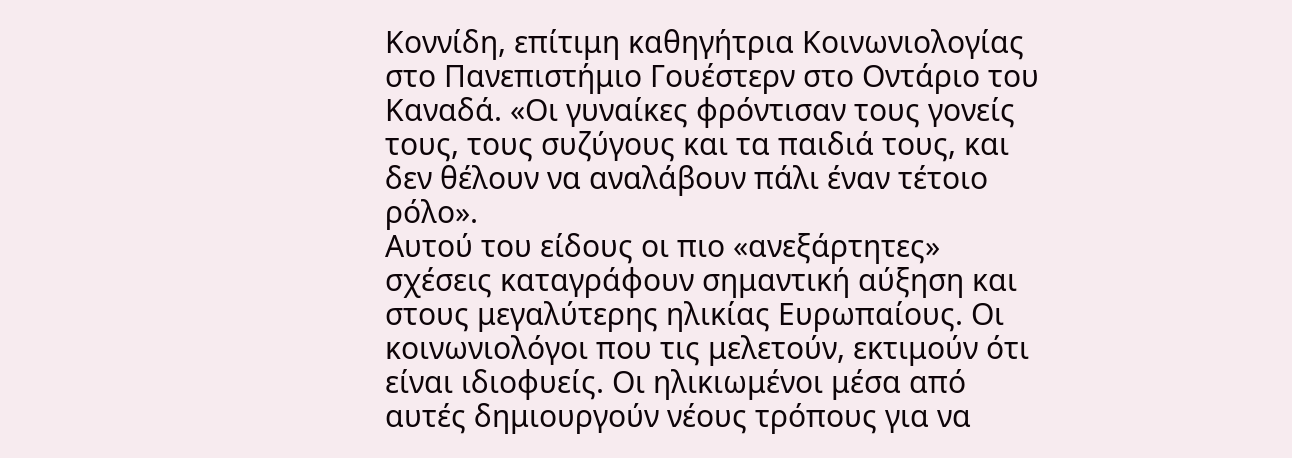Κοννίδη, επίτιμη καθηγήτρια Κοινωνιολογίας στο Πανεπιστήμιο Γουέστερν στο Οντάριο του Καναδά. «Οι γυναίκες φρόντισαν τους γονείς τους, τους συζύγους και τα παιδιά τους, και δεν θέλουν να αναλάβουν πάλι έναν τέτοιο ρόλο».
Αυτού του είδους οι πιο «ανεξάρτητες» σχέσεις καταγράφουν σημαντική αύξηση και στους μεγαλύτερης ηλικίας Ευρωπαίους. Οι κοινωνιολόγοι που τις μελετούν, εκτιμούν ότι είναι ιδιοφυείς. Οι ηλικιωμένοι μέσα από αυτές δημιουργούν νέους τρόπους για να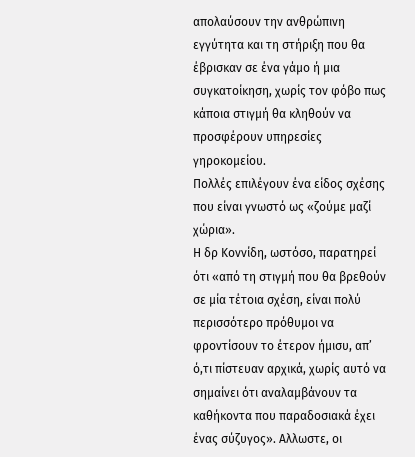απολαύσουν την ανθρώπινη εγγύτητα και τη στήριξη που θα έβρισκαν σε ένα γάμο ή μια συγκατοίκηση, χωρίς τον φόβο πως κάποια στιγμή θα κληθούν να προσφέρουν υπηρεσίες γηροκομείου.
Πολλές επιλέγουν ένα είδος σχέσης που είναι γνωστό ως «ζούμε μαζί χώρια».
Η δρ Κοννίδη, ωστόσο, παρατηρεί ότι «από τη στιγμή που θα βρεθούν σε μία τέτοια σχέση, είναι πολύ περισσότερο πρόθυμοι να φροντίσουν το έτερον ήμισυ, απ’ ό,τι πίστευαν αρχικά, χωρίς αυτό να σημαίνει ότι αναλαμβάνουν τα καθήκοντα που παραδοσιακά έχει ένας σύζυγος». Αλλωστε, οι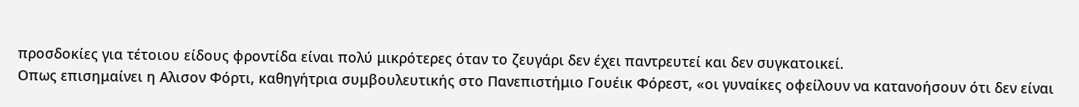προσδοκίες για τέτοιου είδους φροντίδα είναι πολύ μικρότερες όταν το ζευγάρι δεν έχει παντρευτεί και δεν συγκατοικεί.
Οπως επισημαίνει η Αλισον Φόρτι, καθηγήτρια συμβουλευτικής στο Πανεπιστήμιο Γουέικ Φόρεστ, «οι γυναίκες οφείλουν να κατανοήσουν ότι δεν είναι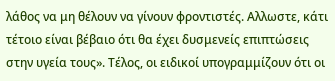λάθος να μη θέλουν να γίνουν φροντιστές. Αλλωστε, κάτι τέτοιο είναι βέβαιο ότι θα έχει δυσμενείς επιπτώσεις στην υγεία τους». Tέλος, οι ειδικοί υπογραμμίζουν ότι οι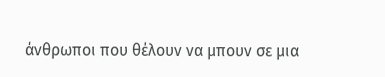άνθρωποι που θέλουν να μπουν σε μια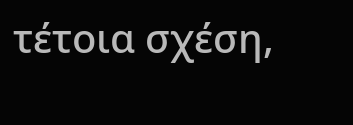τέτοια σχέση,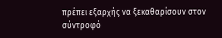πρέπει εξαρχής να ξεκαθαρίσουν στον σύντροφό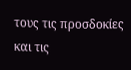τους τις προσδοκίες και τις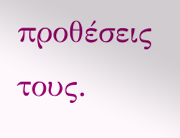προθέσεις τους.